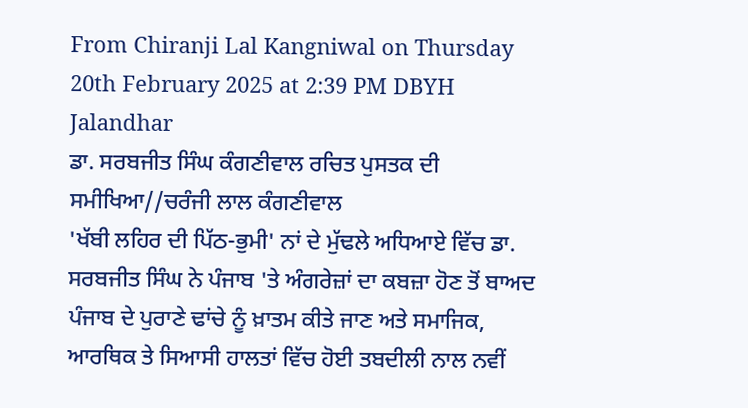From Chiranji Lal Kangniwal on Thursday 20th February 2025 at 2:39 PM DBYH Jalandhar
ਡਾ. ਸਰਬਜੀਤ ਸਿੰਘ ਕੰਗਣੀਵਾਲ ਰਚਿਤ ਪੁਸਤਕ ਦੀ ਸਮੀਖਿਆ//ਚਰੰਜੀ ਲਾਲ ਕੰਗਣੀਵਾਲ
'ਖੱਬੀ ਲਹਿਰ ਦੀ ਪਿੱਠ-ਭੁਮੀ' ਨਾਂ ਦੇ ਮੁੱਢਲੇ ਅਧਿਆਏ ਵਿੱਚ ਡਾ. ਸਰਬਜੀਤ ਸਿੰਘ ਨੇ ਪੰਜਾਬ 'ਤੇ ਅੰਗਰੇਜ਼ਾਂ ਦਾ ਕਬਜ਼ਾ ਹੋਣ ਤੋਂ ਬਾਅਦ ਪੰਜਾਬ ਦੇ ਪੁਰਾਣੇ ਢਾਂਚੇ ਨੂੰ ਖ਼ਾਤਮ ਕੀਤੇ ਜਾਣ ਅਤੇ ਸਮਾਜਿਕ, ਆਰਥਿਕ ਤੇ ਸਿਆਸੀ ਹਾਲਤਾਂ ਵਿੱਚ ਹੋਈ ਤਬਦੀਲੀ ਨਾਲ ਨਵੀਂ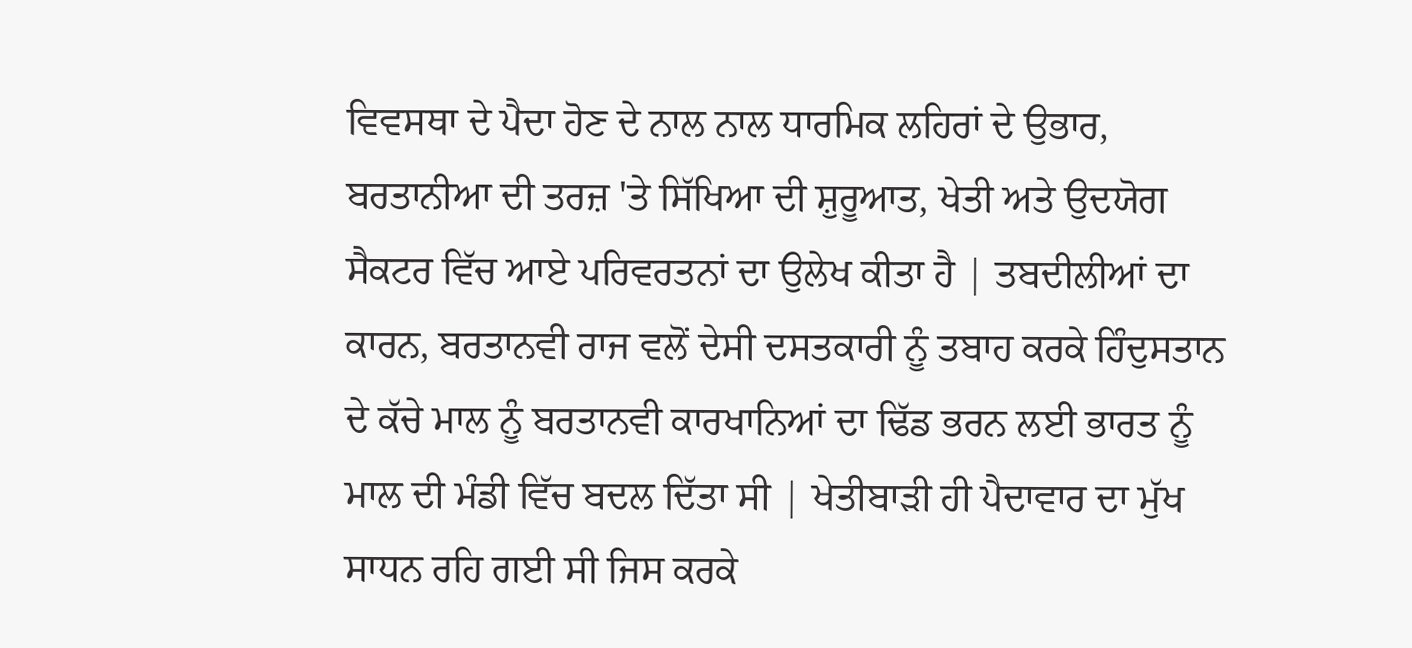ਵਿਵਸਥਾ ਦੇ ਪੈਦਾ ਹੋਣ ਦੇ ਨਾਲ ਨਾਲ ਧਾਰਮਿਕ ਲਹਿਰਾਂ ਦੇ ਉਭਾਰ, ਬਰਤਾਨੀਆ ਦੀ ਤਰਜ਼ 'ਤੇ ਸਿੱਖਿਆ ਦੀ ਸ਼ੁਰੂਆਤ, ਖੇਤੀ ਅਤੇ ਉਦਯੋਗ ਸੈਕਟਰ ਵਿੱਚ ਆਏ ਪਰਿਵਰਤਨਾਂ ਦਾ ਉਲੇਖ ਕੀਤਾ ਹੈ | ਤਬਦੀਲੀਆਂ ਦਾ ਕਾਰਨ, ਬਰਤਾਨਵੀ ਰਾਜ ਵਲੋਂ ਦੇਸੀ ਦਸਤਕਾਰੀ ਨੂੰ ਤਬਾਹ ਕਰਕੇ ਹਿੰਦੁਸਤਾਨ ਦੇ ਕੱਚੇ ਮਾਲ ਨੂੰ ਬਰਤਾਨਵੀ ਕਾਰਖਾਨਿਆਂ ਦਾ ਢਿੱਡ ਭਰਨ ਲਈ ਭਾਰਤ ਨੂੰ ਮਾਲ ਦੀ ਮੰਡੀ ਵਿੱਚ ਬਦਲ ਦਿੱਤਾ ਸੀ | ਖੇਤੀਬਾੜੀ ਹੀ ਪੈਦਾਵਾਰ ਦਾ ਮੁੱਖ ਸਾਧਨ ਰਹਿ ਗਈ ਸੀ ਜਿਸ ਕਰਕੇ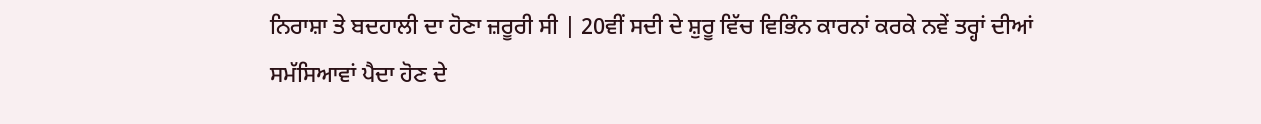ਨਿਰਾਸ਼ਾ ਤੇ ਬਦਹਾਲੀ ਦਾ ਹੋਣਾ ਜ਼ਰੂਰੀ ਸੀ | 20ਵੀਂ ਸਦੀ ਦੇ ਸ਼ੁਰੂ ਵਿੱਚ ਵਿਭਿੰਨ ਕਾਰਨਾਂ ਕਰਕੇ ਨਵੇਂ ਤਰ੍ਹਾਂ ਦੀਆਂ ਸਮੱਸਿਆਵਾਂ ਪੈਦਾ ਹੋਣ ਦੇ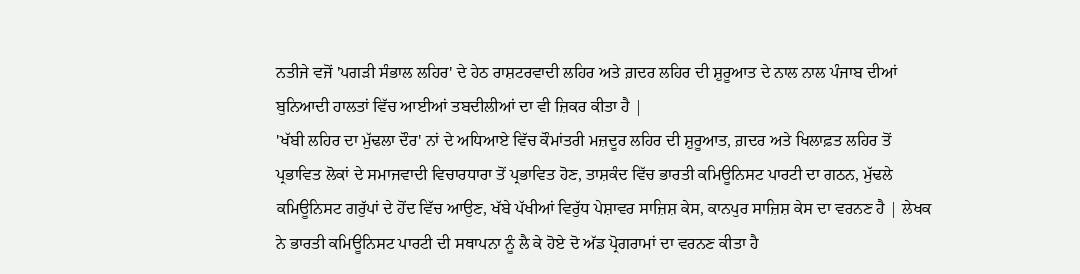ਨਤੀਜੇ ਵਜੋਂ 'ਪਗੜੀ ਸੰਭਾਲ ਲਹਿਰ' ਦੇ ਹੇਠ ਰਾਸ਼ਟਰਵਾਦੀ ਲਹਿਰ ਅਤੇ ਗ਼ਦਰ ਲਹਿਰ ਦੀ ਸ਼ੁਰੂਆਤ ਦੇ ਨਾਲ ਨਾਲ ਪੰਜਾਬ ਦੀਆਂ ਬੁਨਿਆਦੀ ਹਾਲਤਾਂ ਵਿੱਚ ਆਈਆਂ ਤਬਦੀਲੀਆਂ ਦਾ ਵੀ ਜ਼ਿਕਰ ਕੀਤਾ ਹੈ |
'ਖੱਬੀ ਲਹਿਰ ਦਾ ਮੁੱਢਲਾ ਦੌਰ' ਨਾਂ ਦੇ ਅਧਿਆਏ ਵਿੱਚ ਕੌਮਾਂਤਰੀ ਮਜ਼ਦੂਰ ਲਹਿਰ ਦੀ ਸ਼ੁਰੂਆਤ, ਗ਼ਦਰ ਅਤੇ ਖਿਲਾਫ਼ਤ ਲਹਿਰ ਤੋਂ ਪ੍ਰਭਾਵਿਤ ਲੋਕਾਂ ਦੇ ਸਮਾਜਵਾਦੀ ਵਿਚਾਰਧਾਰਾ ਤੋਂ ਪ੍ਰਭਾਵਿਤ ਹੋਣ, ਤਾਸ਼ਕੰਦ ਵਿੱਚ ਭਾਰਤੀ ਕਮਿਊਨਿਸਟ ਪਾਰਟੀ ਦਾ ਗਠਨ, ਮੁੱਢਲੇ ਕਮਿਊਨਿਸਟ ਗਰੁੱਪਾਂ ਦੇ ਹੋਂਦ ਵਿੱਚ ਆਉਣ, ਖੱਬੇ ਪੱਖੀਆਂ ਵਿਰੁੱਧ ਪੇਸ਼ਾਵਰ ਸਾਜ਼ਿਸ਼ ਕੇਸ, ਕਾਨਪੁਰ ਸਾਜ਼ਿਸ਼ ਕੇਸ ਦਾ ਵਰਨਣ ਹੈ | ਲੇਖਕ ਨੇ ਭਾਰਤੀ ਕਮਿਊਨਿਸਟ ਪਾਰਟੀ ਦੀ ਸਥਾਪਨਾ ਨੂੰ ਲੈ ਕੇ ਹੋਏ ਦੋ ਅੱਡ ਪ੍ਰੋਗਰਾਮਾਂ ਦਾ ਵਰਨਣ ਕੀਤਾ ਹੈ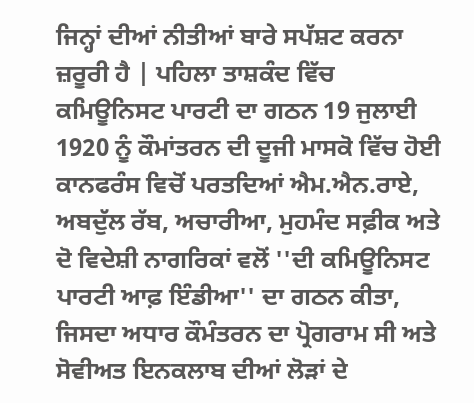ਜਿਨ੍ਹਾਂ ਦੀਆਂ ਨੀਤੀਆਂ ਬਾਰੇ ਸਪੱਸ਼ਟ ਕਰਨਾ ਜ਼ਰੂਰੀ ਹੈ | ਪਹਿਲਾ ਤਾਸ਼ਕੰਦ ਵਿੱਚ ਕਮਿਊਨਿਸਟ ਪਾਰਟੀ ਦਾ ਗਠਨ 19 ਜੁਲਾਈ 1920 ਨੂੰ ਕੌਮਾਂਤਰਨ ਦੀ ਦੂਜੀ ਮਾਸਕੋ ਵਿੱਚ ਹੋਈ ਕਾਨਫਰੰਸ ਵਿਚੋਂ ਪਰਤਦਿਆਂ ਐਮ.ਐਨ.ਰਾਏ, ਅਬਦੁੱਲ ਰੱਬ, ਅਚਾਰੀਆ, ਮੁਹਮੰਦ ਸਫ਼ੀਕ ਅਤੇ ਦੋ ਵਿਦੇਸ਼ੀ ਨਾਗਰਿਕਾਂ ਵਲੋਂ ''ਦੀ ਕਮਿਊਨਿਸਟ ਪਾਰਟੀ ਆਫ਼ ਇੰਡੀਆ'' ਦਾ ਗਠਨ ਕੀਤਾ, ਜਿਸਦਾ ਅਧਾਰ ਕੌਮੰਤਰਨ ਦਾ ਪ੍ਰੋਗਰਾਮ ਸੀ ਅਤੇ ਸੋਵੀਅਤ ਇਨਕਲਾਬ ਦੀਆਂ ਲੋੜਾਂ ਦੇ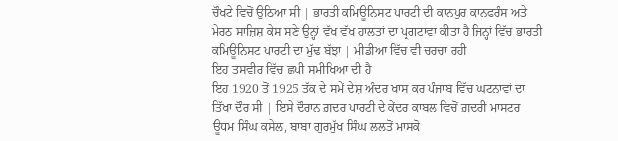ਚੌਖਟੇ ਵਿਚੋਂ ਉਠਿਆ ਸੀ | ਭਾਰਤੀ ਕਮਿਊਨਿਸਟ ਪਾਰਟੀ ਦੀ ਕਾਨਪੁਰ ਕਾਨਫਰੰਸ ਅਤੇ ਮੇਰਠ ਸਾਜ਼ਿਸ਼ ਕੇਸ ਸਣੇ ਉਨ੍ਹਾਂ ਵੱਖ ਵੱਖ ਹਾਲਤਾਂ ਦਾ ਪ੍ਰਗਟਾਵਾ ਕੀਤਾ ਹੈ ਜਿਨ੍ਹਾਂ ਵਿੱਚ ਭਾਰਤੀ ਕਮਿਊਨਿਸਟ ਪਾਰਟੀ ਦਾ ਮੁੱਢ ਬੱਝਾ | ਮੀਡੀਆ ਵਿੱਚ ਵੀ ਚਰਚਾ ਰਹੀ
ਇਹ ਤਸਵੀਰ ਵਿੱਚ ਛਪੀ ਸਮੀਖਿਆ ਦੀ ਹੈ
ਇਹ 1920 ਤੋਂ 1925 ਤੱਕ ਦੇ ਸਮੇਂ ਦੇਸ਼ ਅੰਦਰ ਖਾਸ ਕਰ ਪੰਜਾਬ ਵਿੱਚ ਘਟਨਾਵਾਂ ਦਾ ਤਿੱਖਾ ਦੌਰ ਸੀ | ਇਸੇ ਦੌਰਾਨ ਗ਼ਦਰ ਪਾਰਟੀ ਦੇ ਕੇਂਦਰ ਕਾਬਲ ਵਿਚੋਂ ਗ਼ਦਰੀ ਮਾਸਟਰ ਊਧਮ ਸਿੰਘ ਕਸੇਲ, ਬਾਬਾ ਗੁਰਮੁੱਖ ਸਿੰਘ ਲਲਤੋਂ ਮਾਸਕੋ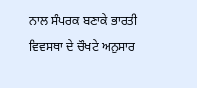ਨਾਲ ਸੰਪਰਕ ਬਣਾਕੇ ਭਾਰਤੀ ਵਿਵਸਥਾ ਦੇ ਚੌਖਟੇ ਅਨੁਸਾਰ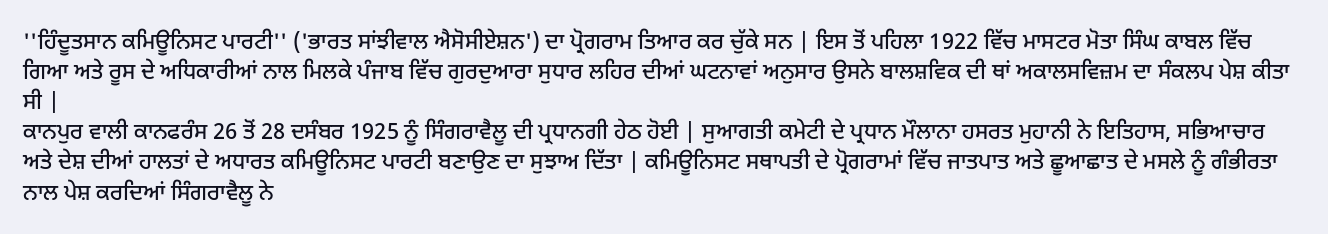''ਹਿੰਦੂਤਸਾਨ ਕਮਿਊਨਿਸਟ ਪਾਰਟੀ'' ('ਭਾਰਤ ਸਾਂਝੀਵਾਲ ਐਸੋਸੀਏਸ਼ਨ') ਦਾ ਪ੍ਰੋਗਰਾਮ ਤਿਆਰ ਕਰ ਚੁੱਕੇ ਸਨ | ਇਸ ਤੋਂ ਪਹਿਲਾ 1922 ਵਿੱਚ ਮਾਸਟਰ ਮੋਤਾ ਸਿੰਘ ਕਾਬਲ ਵਿੱਚ ਗਿਆ ਅਤੇ ਰੂਸ ਦੇ ਅਧਿਕਾਰੀਆਂ ਨਾਲ ਮਿਲਕੇ ਪੰਜਾਬ ਵਿੱਚ ਗੁਰਦੁਆਰਾ ਸੁਧਾਰ ਲਹਿਰ ਦੀਆਂ ਘਟਨਾਵਾਂ ਅਨੁਸਾਰ ਉਸਨੇ ਬਾਲਸ਼ਵਿਕ ਦੀ ਥਾਂ ਅਕਾਲਸਵਿਜ਼ਮ ਦਾ ਸੰਕਲਪ ਪੇਸ਼ ਕੀਤਾ ਸੀ |
ਕਾਨਪੁਰ ਵਾਲੀ ਕਾਨਫਰੰਸ 26 ਤੋਂ 28 ਦਸੰਬਰ 1925 ਨੂੰ ਸਿੰਗਰਾਵੈਲੂ ਦੀ ਪ੍ਰਧਾਨਗੀ ਹੇਠ ਹੋਈ | ਸੁਆਗਤੀ ਕਮੇਟੀ ਦੇ ਪ੍ਰਧਾਨ ਮੌਲਾਨਾ ਹਸਰਤ ਮੁਹਾਨੀ ਨੇ ਇਤਿਹਾਸ, ਸਭਿਆਚਾਰ ਅਤੇ ਦੇਸ਼ ਦੀਆਂ ਹਾਲਤਾਂ ਦੇ ਅਧਾਰਤ ਕਮਿਊਨਿਸਟ ਪਾਰਟੀ ਬਣਾਉਣ ਦਾ ਸੁਝਾਅ ਦਿੱਤਾ | ਕਮਿਊਨਿਸਟ ਸਥਾਪਤੀ ਦੇ ਪ੍ਰੋਗਰਾਮਾਂ ਵਿੱਚ ਜਾਤਪਾਤ ਅਤੇ ਛੂਆਛਾਤ ਦੇ ਮਸਲੇ ਨੂੰ ਗੰਭੀਰਤਾ ਨਾਲ ਪੇਸ਼ ਕਰਦਿਆਂ ਸਿੰਗਰਾਵੈਲੂ ਨੇ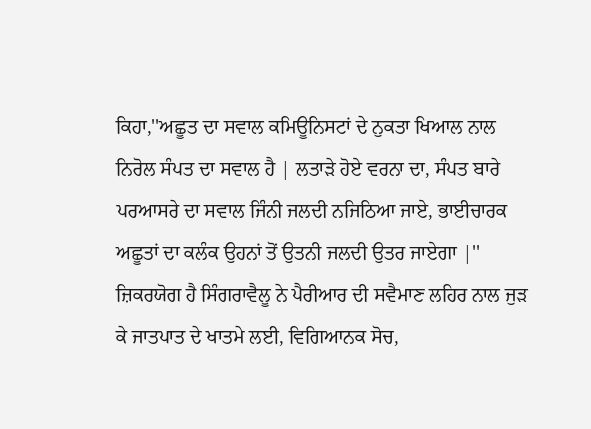ਕਿਹਾ,''ਅਛੂਤ ਦਾ ਸਵਾਲ ਕਮਿਊਨਿਸਟਾਂ ਦੇ ਨੁਕਤਾ ਖਿਆਲ ਨਾਲ ਨਿਰੋਲ ਸੰਪਤ ਦਾ ਸਵਾਲ ਹੈ | ਲਤਾੜੇ ਹੋਏ ਵਰਨਾ ਦਾ, ਸੰਪਤ ਬਾਰੇ ਪਰਆਸਰੇ ਦਾ ਸਵਾਲ ਜਿੰਨੀ ਜਲਦੀ ਨਜਿਠਿਆ ਜਾਏ, ਭਾਈਚਾਰਕ ਅਛੂਤਾਂ ਦਾ ਕਲੰਕ ਉਹਨਾਂ ਤੋਂ ਉਤਨੀ ਜਲਦੀ ਉਤਰ ਜਾਏਗਾ |''
ਜ਼ਿਕਰਯੋਗ ਹੈ ਸਿੰਗਰਾਵੈਲੂ ਨੇ ਪੈਰੀਆਰ ਦੀ ਸਵੈਮਾਣ ਲਹਿਰ ਨਾਲ ਜੁੜ ਕੇ ਜਾਤਪਾਤ ਦੇ ਖਾਤਮੇ ਲਈ, ਵਿਗਿਆਨਕ ਸੋਚ,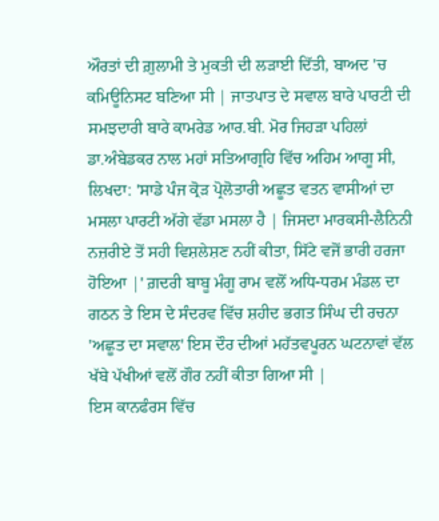ਔਰਤਾਂ ਦੀ ਗ਼ੁਲਾਮੀ ਤੇ ਮੁਕਤੀ ਦੀ ਲੜਾਈ ਦਿੱਤੀ, ਬਾਅਦ 'ਚ ਕਮਿਊਨਿਸਟ ਬਣਿਆ ਸੀ | ਜਾਤਪਾਤ ਦੇ ਸਵਾਲ ਬਾਰੇ ਪਾਰਟੀ ਦੀ ਸਮਝਦਾਰੀ ਬਾਰੇ ਕਾਮਰੇਡ ਆਰ.ਬੀ. ਮੋਰ ਜਿਹੜਾ ਪਹਿਲਾਂ ਡਾ.ਅੰਬੇਡਕਰ ਨਾਲ ਮਹਾਂ ਸਤਿਆਗ੍ਰਹਿ ਵਿੱਚ ਅਹਿਮ ਆਗੂ ਸੀ, ਲਿਖਦਾ: 'ਸਾਡੇ ਪੰਜ ਕ੍ਰੋੜ ਪ੍ਰੋਲੋਤਾਰੀ ਅਛੂਤ ਵਤਨ ਵਾਸੀਆਂ ਦਾ ਮਸਲਾ ਪਾਰਟੀ ਅੱਗੇ ਵੱਡਾ ਮਸਲਾ ਹੈ | ਜਿਸਦਾ ਮਾਰਕਸੀ-ਲੈਨਿਨੀ ਨਜ਼ਰੀਏ ਤੋਂ ਸਹੀ ਵਿਸ਼ਲੇਸ਼ਣ ਨਹੀਂ ਕੀਤਾ, ਸਿੱਟੇ ਵਜੋਂ ਭਾਰੀ ਹਰਜਾ ਹੋਇਆ |' ਗ਼ਦਰੀ ਬਾਬੂ ਮੰਗੂ ਰਾਮ ਵਲੋਂ ਅਧਿ-ਧਰਮ ਮੰਡਲ ਦਾ ਗਠਨ ਤੇ ਇਸ ਦੇ ਸੰਦਰਵ ਵਿੱਚ ਸ਼ਹੀਦ ਭਗਤ ਸਿੰਘ ਦੀ ਰਚਨਾ 'ਅਛੂਤ ਦਾ ਸਵਾਲ' ਇਸ ਦੌਰ ਦੀਆਂ ਮਹੱਤਵਪੂਰਨ ਘਟਨਾਵਾਂ ਵੱਲ ਖੱਬੇ ਪੱਖੀਆਂ ਵਲੋਂ ਗੌਰ ਨਹੀਂ ਕੀਤਾ ਗਿਆ ਸੀ |
ਇਸ ਕਾਨਫੰਰਸ ਵਿੱਚ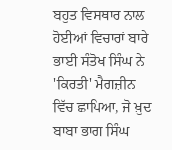ਬਹੁਤ ਵਿਸਥਾਰ ਨਾਲ ਹੋਈਆਂ ਵਿਚਾਰਾਂ ਬਾਰੇ ਭਾਈ ਸੰਤੋਖ ਸਿੰਘ ਨੇ 'ਕਿਰਤੀ' ਮੈਗਜ਼ੀਨ ਵਿੱਚ ਛਾਪਿਆ, ਜੋ ਖ਼ੁਦ ਬਾਬਾ ਭਾਗ ਸਿੰਘ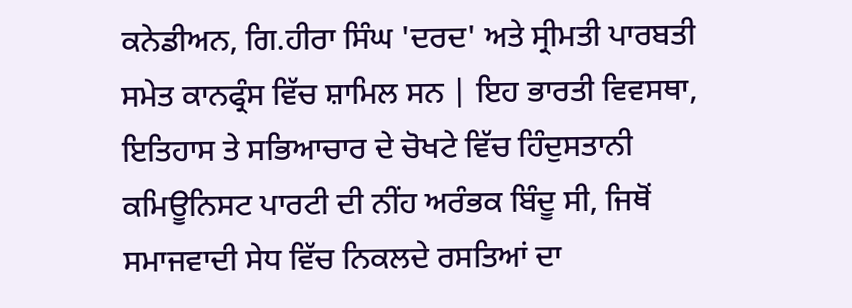ਕਨੇਡੀਅਨ, ਗਿ.ਹੀਰਾ ਸਿੰਘ 'ਦਰਦ' ਅਤੇ ਸ੍ਰੀਮਤੀ ਪਾਰਬਤੀ ਸਮੇਤ ਕਾਨਫ੍ਰੰਸ ਵਿੱਚ ਸ਼ਾਮਿਲ ਸਨ | ਇਹ ਭਾਰਤੀ ਵਿਵਸਥਾ, ਇਤਿਹਾਸ ਤੇ ਸਭਿਆਚਾਰ ਦੇ ਚੋਖਟੇ ਵਿੱਚ ਹਿੰਦੁਸਤਾਨੀ ਕਮਿਊਨਿਸਟ ਪਾਰਟੀ ਦੀ ਨੀਂਹ ਅਰੰਭਕ ਬਿੰਦੂ ਸੀ, ਜਿਥੋਂ ਸਮਾਜਵਾਦੀ ਸੇਧ ਵਿੱਚ ਨਿਕਲਦੇ ਰਸਤਿਆਂ ਦਾ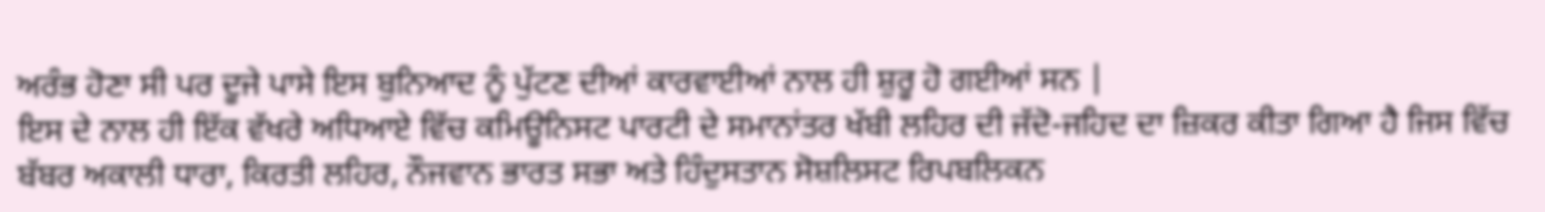ਅਰੰਭ ਹੋਣਾ ਸੀ ਪਰ ਦੂਜੇ ਪਾਸੇ ਇਸ ਬੁਨਿਆਦ ਨੂੰ ਪੁੱਟਣ ਦੀਆਂ ਕਾਰਵਾਈਆਂ ਨਾਲ ਹੀ ਸ਼ੁਰੂ ਹੋ ਗਈਆਂ ਸਨ |
ਇਸ ਦੇ ਨਾਲ ਹੀ ਇੱਕ ਵੱਖਰੇ ਅਧਿਆਏ ਵਿੱਚ ਕਮਿਊਨਿਸਟ ਪਾਰਟੀ ਦੇ ਸਮਾਨਾਂਤਰ ਖੱਬੀ ਲਹਿਰ ਦੀ ਜੱਦੋ-ਜਹਿਦ ਦਾ ਜ਼ਿਕਰ ਕੀਤਾ ਗਿਆ ਹੈ ਜਿਸ ਵਿੱਚ ਬੱਬਰ ਅਕਾਲੀ ਧਾਰਾ, ਕਿਰਤੀ ਲਹਿਰ, ਨੌਜਵਾਨ ਭਾਰਤ ਸਭਾ ਅਤੇ ਹਿੰਦੁਸਤਾਨ ਸੋਸ਼ਲਿਸਟ ਰਿਪਬਲਿਕਨ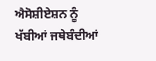ਐਸੋਸ਼ੀਏਸ਼ਨ ਨੂੰ ਖੱਬੀਆਂ ਜਥੇਬੰਦੀਆਂ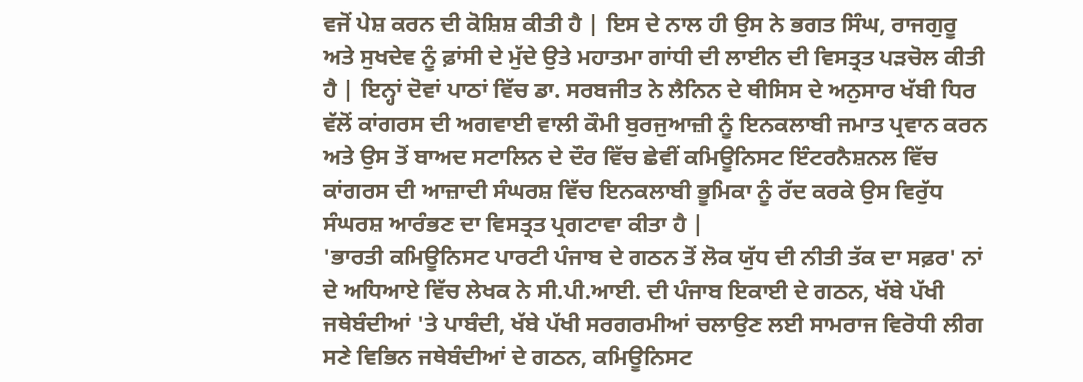ਵਜੋਂ ਪੇਸ਼ ਕਰਨ ਦੀ ਕੋਸ਼ਿਸ਼ ਕੀਤੀ ਹੈ | ਇਸ ਦੇ ਨਾਲ ਹੀ ਉਸ ਨੇ ਭਗਤ ਸਿੰਘ, ਰਾਜਗੁਰੂ ਅਤੇ ਸੁਖਦੇਵ ਨੂੰ ਫ਼ਾਂਸੀ ਦੇ ਮੁੱਦੇ ਉਤੇ ਮਹਾਤਮਾ ਗਾਂਧੀ ਦੀ ਲਾਈਨ ਦੀ ਵਿਸਤ੍ਰਤ ਪੜਚੋਲ ਕੀਤੀ ਹੈ | ਇਨ੍ਹਾਂ ਦੋਵਾਂ ਪਾਠਾਂ ਵਿੱਚ ਡਾ. ਸਰਬਜੀਤ ਨੇ ਲੈਨਿਨ ਦੇ ਥੀਸਿਸ ਦੇ ਅਨੁਸਾਰ ਖੱਬੀ ਧਿਰ ਵੱਲੋਂ ਕਾਂਗਰਸ ਦੀ ਅਗਵਾਈ ਵਾਲੀ ਕੌਮੀ ਬੁਰਜੁਆਜ਼ੀ ਨੂੰ ਇਨਕਲਾਬੀ ਜਮਾਤ ਪ੍ਰਵਾਨ ਕਰਨ ਅਤੇ ਉਸ ਤੋਂ ਬਾਅਦ ਸਟਾਲਿਨ ਦੇ ਦੌਰ ਵਿੱਚ ਛੇਵੀਂ ਕਮਿਊਨਿਸਟ ਇੰਟਰਨੈਸ਼ਨਲ ਵਿੱਚ ਕਾਂਗਰਸ ਦੀ ਆਜ਼ਾਦੀ ਸੰਘਰਸ਼ ਵਿੱਚ ਇਨਕਲਾਬੀ ਭੂਮਿਕਾ ਨੂੰ ਰੱਦ ਕਰਕੇ ਉਸ ਵਿਰੁੱਧ ਸੰਘਰਸ਼ ਆਰੰਭਣ ਦਾ ਵਿਸਤ੍ਰਤ ਪ੍ਰਗਟਾਵਾ ਕੀਤਾ ਹੈ |
'ਭਾਰਤੀ ਕਮਿਊਨਿਸਟ ਪਾਰਟੀ ਪੰਜਾਬ ਦੇ ਗਠਨ ਤੋਂ ਲੋਕ ਯੁੱਧ ਦੀ ਨੀਤੀ ਤੱਕ ਦਾ ਸਫ਼ਰ' ਨਾਂ ਦੇ ਅਧਿਆਏ ਵਿੱਚ ਲੇਖਕ ਨੇ ਸੀ.ਪੀ.ਆਈ. ਦੀ ਪੰਜਾਬ ਇਕਾਈ ਦੇ ਗਠਨ, ਖੱਬੇ ਪੱਖੀ ਜਥੇਬੰਦੀਆਂ 'ਤੇ ਪਾਬੰਦੀ, ਖੱਬੇ ਪੱਖੀ ਸਰਗਰਮੀਆਂ ਚਲਾਉਣ ਲਈ ਸਾਮਰਾਜ ਵਿਰੋਧੀ ਲੀਗ ਸਣੇ ਵਿਭਿਨ ਜਥੇਬੰਦੀਆਂ ਦੇ ਗਠਨ, ਕਮਿਊਨਿਸਟ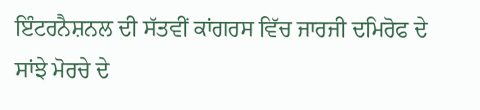ਇੰਟਰਨੈਸ਼ਨਲ ਦੀ ਸੱਤਵੀਂ ਕਾਂਗਰਸ ਵਿੱਚ ਜਾਰਜੀ ਦਮਿਰੋਫ ਦੇ ਸਾਂਝੇ ਮੋਰਚੇ ਦੇ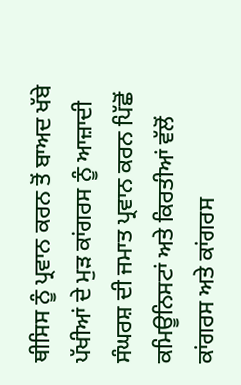ਥੀਸਿਸ ਨੂੰ ਪ੍ਰਵਾਨ ਕਰਨ ਤੋਂ ਬਾਅਦ ਖੱਬੇ ਪੱਖੀਆਂ ਦੇ ਮੁੜ ਕਾਂਗਰਸ ਨੂੰ ਆਜ਼ਾਦੀ ਸੰਘਰਸ਼ ਦੀ ਜਮਾਤ ਪ੍ਰਵਾਨ ਕਰਨ ਪਿੱਛੋਂ ਕਮਿਊਨਿਸਟਾਂ ਅਤੇ ਕਿਰਤੀਆਂ ਵੱਲੋਂ ਕਾਂਗਰਸ ਅਤੇ ਕਾਂਗਰਸ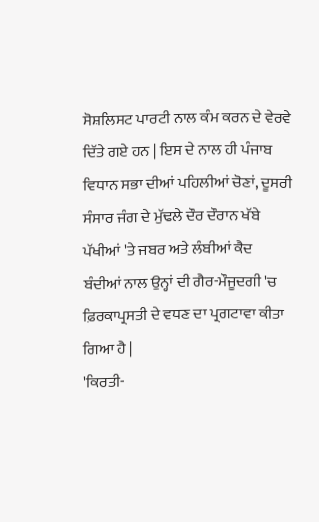ਸੋਸ਼ਲਿਸਟ ਪਾਰਟੀ ਨਾਲ ਕੰਮ ਕਰਨ ਦੇ ਵੇਰਵੇ ਦਿੱਤੇ ਗਏ ਹਨ | ਇਸ ਦੇ ਨਾਲ ਹੀ ਪੰਜਾਬ ਵਿਧਾਨ ਸਭਾ ਦੀਆਂ ਪਹਿਲੀਆਂ ਚੋਣਾਂ, ਦੂਸਰੀ ਸੰਸਾਰ ਜੰਗ ਦੇ ਮੁੱਢਲੇ ਦੌਰ ਦੌਰਾਨ ਖੱਬੇ ਪੱਖੀਆਂ 'ਤੇ ਜਬਰ ਅਤੇ ਲੰਬੀਆਂ ਕੈਦ ਬੰਦੀਆਂ ਨਾਲ ਉਨ੍ਹਾਂ ਦੀ ਗੈਰ-ਮੌਜੂਦਗੀ 'ਚ ਫ਼ਿਰਕਾਪ੍ਰਸਤੀ ਦੇ ਵਧਣ ਦਾ ਪ੍ਰਗਟਾਵਾ ਕੀਤਾ ਗਿਆ ਹੈ |
'ਕਿਰਤੀ-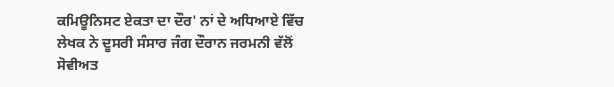ਕਮਿਊਨਿਸਟ ਏਕਤਾ ਦਾ ਦੌਰ' ਨਾਂ ਦੇ ਅਧਿਆਏ ਵਿੱਚ ਲੇਖਕ ਨੇ ਦੂਸਰੀ ਸੰਸਾਰ ਜੰਗ ਦੌਰਾਨ ਜਰਮਨੀ ਵੱਲੋਂ ਸੋਵੀਅਤ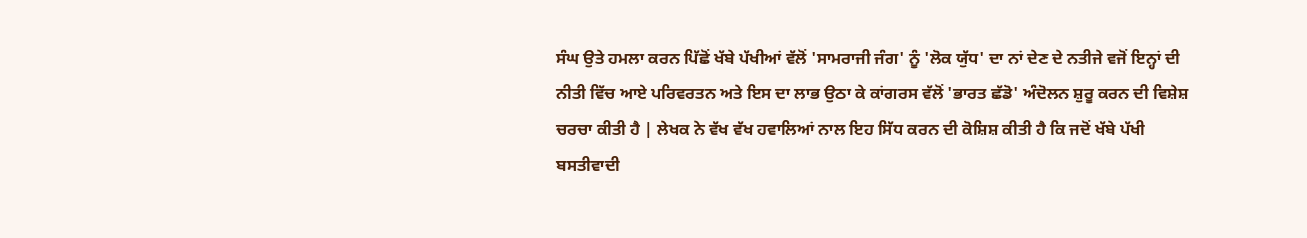ਸੰਘ ਉਤੇ ਹਮਲਾ ਕਰਨ ਪਿੱਛੋਂ ਖੱਬੇ ਪੱਖੀਆਂ ਵੱਲੋਂ 'ਸਾਮਰਾਜੀ ਜੰਗ' ਨੂੰ 'ਲੋਕ ਯੁੱਧ' ਦਾ ਨਾਂ ਦੇਣ ਦੇ ਨਤੀਜੇ ਵਜੋਂ ਇਨ੍ਹਾਂ ਦੀ ਨੀਤੀ ਵਿੱਚ ਆਏ ਪਰਿਵਰਤਨ ਅਤੇ ਇਸ ਦਾ ਲਾਭ ਉਠਾ ਕੇ ਕਾਂਗਰਸ ਵੱਲੋਂ 'ਭਾਰਤ ਛੱਡੋ' ਅੰਦੋਲਨ ਸ਼ੁਰੂ ਕਰਨ ਦੀ ਵਿਸ਼ੇਸ਼ ਚਰਚਾ ਕੀਤੀ ਹੈ | ਲੇਖਕ ਨੇ ਵੱਖ ਵੱਖ ਹਵਾਲਿਆਂ ਨਾਲ ਇਹ ਸਿੱਧ ਕਰਨ ਦੀ ਕੋਸ਼ਿਸ਼ ਕੀਤੀ ਹੈ ਕਿ ਜਦੋਂ ਖੱਬੇ ਪੱਖੀ ਬਸਤੀਵਾਦੀ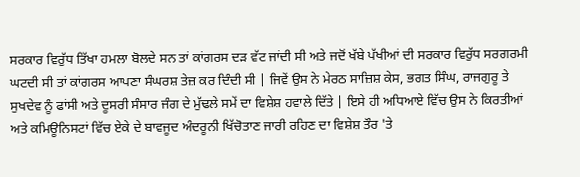ਸਰਕਾਰ ਵਿਰੁੱਧ ਤਿੱਖਾ ਹਮਲਾ ਬੋਲਦੇ ਸਨ ਤਾਂ ਕਾਂਗਰਸ ਦੜ ਵੱਟ ਜਾਂਦੀ ਸੀ ਅਤੇ ਜਦੋਂ ਖੱਬੇ ਪੱਖੀਆਂ ਦੀ ਸਰਕਾਰ ਵਿਰੁੱਧ ਸਰਗਰਮੀ ਘਟਦੀ ਸੀ ਤਾਂ ਕਾਂਗਰਸ ਆਪਣਾ ਸੰਘਰਸ਼ ਤੇਜ਼ ਕਰ ਦਿੰਦੀ ਸੀ | ਜਿਵੇਂ ਉਸ ਨੇ ਮੇਰਠ ਸਾਜ਼ਿਸ਼ ਕੇਸ, ਭਗਤ ਸਿੰਘ, ਰਾਜਗੁਰੂ ਤੇ ਸੁਖਦੇਵ ਨੂੰ ਫਾਂਸੀ ਅਤੇ ਦੂਸਰੀ ਸੰਸਾਰ ਜੰਗ ਦੇ ਮੁੱਢਲੇ ਸਮੇਂ ਦਾ ਵਿਸ਼ੇਸ਼ ਹਵਾਲੇ ਦਿੱਤੇ | ਇਸੇ ਹੀ ਅਧਿਆਏ ਵਿੱਚ ਉਸ ਨੇ ਕਿਰਤੀਆਂ ਅਤੇ ਕਮਿਊਨਿਸਟਾਂ ਵਿੱਚ ਏਕੇ ਦੇ ਬਾਵਜੂਦ ਅੰਦਰੂਨੀ ਖਿੱਚੋਤਾਣ ਜਾਰੀ ਰਹਿਣ ਦਾ ਵਿਸ਼ੇਸ਼ ਤੌਰ 'ਤੇ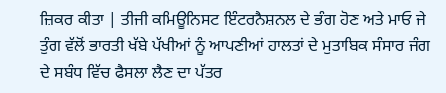ਜ਼ਿਕਰ ਕੀਤਾ | ਤੀਜੀ ਕਮਿਊਨਿਸਟ ਇੰਟਰਨੈਸ਼ਨਲ ਦੇ ਭੰਗ ਹੋਣ ਅਤੇ ਮਾਓ ਜੇ ਤੁੰਗ ਵੱਲੋਂ ਭਾਰਤੀ ਖੱਬੇ ਪੱਖੀਆਂ ਨੂੰ ਆਪਣੀਆਂ ਹਾਲਤਾਂ ਦੇ ਮੁਤਾਬਿਕ ਸੰਸਾਰ ਜੰਗ ਦੇ ਸਬੰਧ ਵਿੱਚ ਫੈਸਲਾ ਲੈਣ ਦਾ ਪੱਤਰ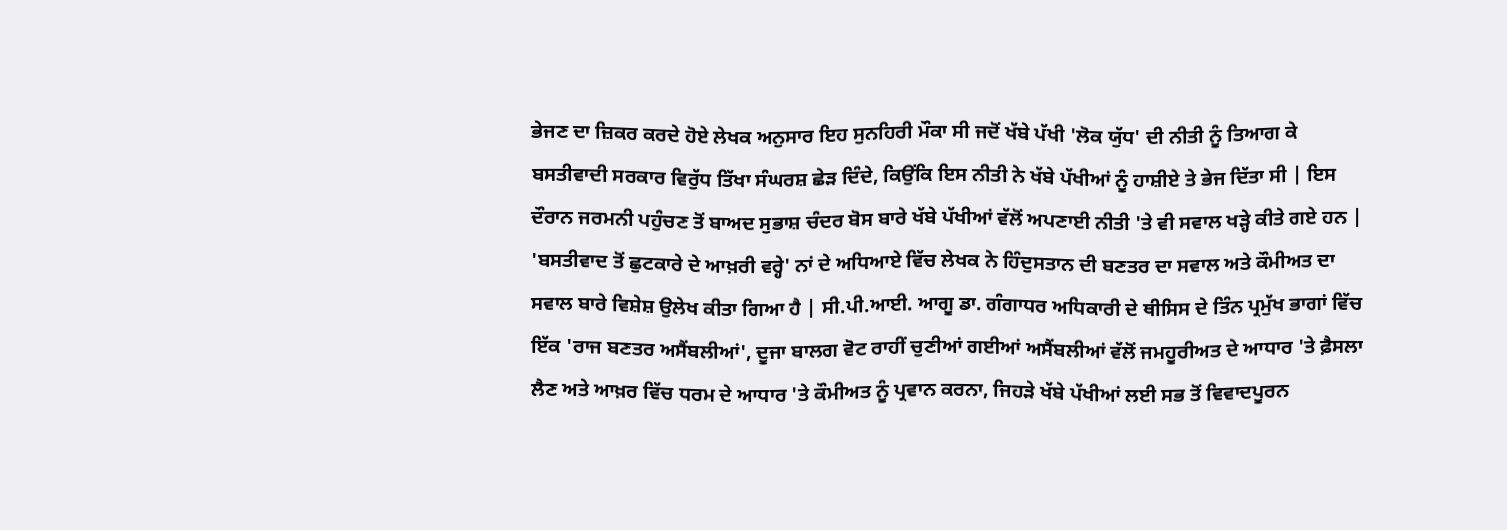ਭੇਜਣ ਦਾ ਜ਼ਿਕਰ ਕਰਦੇ ਹੋਏ ਲੇਖਕ ਅਨੁਸਾਰ ਇਹ ਸੁਨਹਿਰੀ ਮੌਕਾ ਸੀ ਜਦੋਂ ਖੱਬੇ ਪੱਖੀ 'ਲੋਕ ਯੁੱਧ' ਦੀ ਨੀਤੀ ਨੂੰ ਤਿਆਗ ਕੇ ਬਸਤੀਵਾਦੀ ਸਰਕਾਰ ਵਿਰੁੱਧ ਤਿੱਖਾ ਸੰਘਰਸ਼ ਛੇੜ ਦਿੰਦੇ, ਕਿਉਂਕਿ ਇਸ ਨੀਤੀ ਨੇ ਖੱਬੇ ਪੱਖੀਆਂ ਨੂੰ ਹਾਸ਼ੀਏ ਤੇ ਭੇਜ ਦਿੱਤਾ ਸੀ | ਇਸ ਦੌਰਾਨ ਜਰਮਨੀ ਪਹੁੰਚਣ ਤੋਂ ਬਾਅਦ ਸੁਭਾਸ਼ ਚੰਦਰ ਬੋਸ ਬਾਰੇ ਖੱਬੇ ਪੱਖੀਆਂ ਵੱਲੋਂ ਅਪਣਾਈ ਨੀਤੀ 'ਤੇ ਵੀ ਸਵਾਲ ਖੜ੍ਹੇ ਕੀਤੇ ਗਏ ਹਨ |
'ਬਸਤੀਵਾਦ ਤੋਂ ਛੁਟਕਾਰੇ ਦੇ ਆਖ਼ਰੀ ਵਰ੍ਹੇ' ਨਾਂ ਦੇ ਅਧਿਆਏ ਵਿੱਚ ਲੇਖਕ ਨੇ ਹਿੰਦੁਸਤਾਨ ਦੀ ਬਣਤਰ ਦਾ ਸਵਾਲ ਅਤੇ ਕੌਮੀਅਤ ਦਾ ਸਵਾਲ ਬਾਰੇ ਵਿਸ਼ੇਸ਼ ਉਲੇਖ ਕੀਤਾ ਗਿਆ ਹੈ | ਸੀ.ਪੀ.ਆਈ. ਆਗੂ ਡਾ. ਗੰਗਾਧਰ ਅਧਿਕਾਰੀ ਦੇ ਥੀਸਿਸ ਦੇ ਤਿੰਨ ਪ੍ਰਮੁੱਖ ਭਾਗਾਂ ਵਿੱਚ ਇੱਕ 'ਰਾਜ ਬਣਤਰ ਅਸੈਂਬਲੀਆਂ', ਦੂਜਾ ਬਾਲਗ ਵੋਟ ਰਾਹੀਂ ਚੁਣੀਆਂ ਗਈਆਂ ਅਸੈਂਬਲੀਆਂ ਵੱਲੋਂ ਜਮਹੂਰੀਅਤ ਦੇ ਆਧਾਰ 'ਤੇ ਫ਼ੈਸਲਾ ਲੈਣ ਅਤੇ ਆਖ਼ਰ ਵਿੱਚ ਧਰਮ ਦੇ ਆਧਾਰ 'ਤੇ ਕੌਮੀਅਤ ਨੂੰ ਪ੍ਰਵਾਨ ਕਰਨਾ, ਜਿਹੜੇ ਖੱਬੇ ਪੱਖੀਆਂ ਲਈ ਸਭ ਤੋਂ ਵਿਵਾਦਪੂਰਨ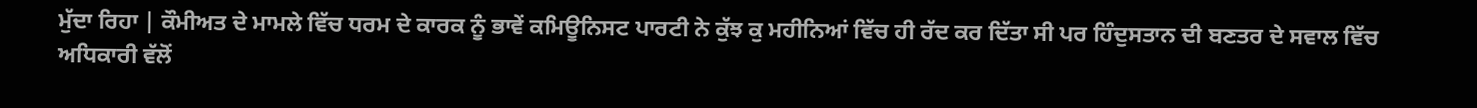ਮੁੱਦਾ ਰਿਹਾ | ਕੌਮੀਅਤ ਦੇ ਮਾਮਲੇ ਵਿੱਚ ਧਰਮ ਦੇ ਕਾਰਕ ਨੂੰ ਭਾਵੇਂ ਕਮਿਊਨਿਸਟ ਪਾਰਟੀ ਨੇ ਕੁੱਝ ਕੁ ਮਹੀਨਿਆਂ ਵਿੱਚ ਹੀ ਰੱਦ ਕਰ ਦਿੱਤਾ ਸੀ ਪਰ ਹਿੰਦੁਸਤਾਨ ਦੀ ਬਣਤਰ ਦੇ ਸਵਾਲ ਵਿੱਚ ਅਧਿਕਾਰੀ ਵੱਲੋਂ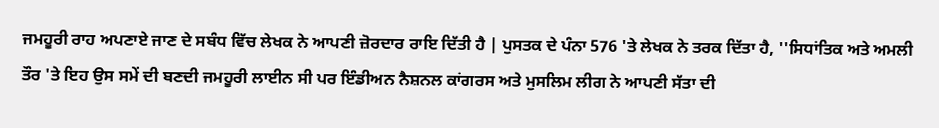ਜਮਹੂਰੀ ਰਾਹ ਅਪਣਾਏ ਜਾਣ ਦੇ ਸਬੰਧ ਵਿੱਚ ਲੇਖਕ ਨੇ ਆਪਣੀ ਜ਼ੋਰਦਾਰ ਰਾਇ ਦਿੱਤੀ ਹੈ | ਪੁਸਤਕ ਦੇ ਪੰਨਾ 576 'ਤੇ ਲੇਖਕ ਨੇ ਤਰਕ ਦਿੱਤਾ ਹੈ, ''ਸਿਧਾਂਤਿਕ ਅਤੇ ਅਮਲੀ ਤੌਰ 'ਤੇ ਇਹ ਉਸ ਸਮੇਂ ਦੀ ਬਣਦੀ ਜਮਹੂਰੀ ਲਾਈਨ ਸੀ ਪਰ ਇੰਡੀਅਨ ਨੈਸ਼ਨਲ ਕਾਂਗਰਸ ਅਤੇ ਮੁਸਲਿਮ ਲੀਗ ਨੇ ਆਪਣੀ ਸੱਤਾ ਦੀ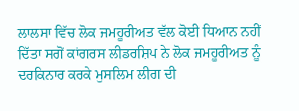ਲਾਲਸਾ ਵਿੱਚ ਲੋਕ ਜਮਹੂਰੀਅਤ ਵੱਲ ਕੋਈ ਧਿਆਨ ਨਹੀਂ ਦਿੱਤਾ ਸਗੋਂ ਕਾਂਗਰਸ ਲੀਡਰਸ਼ਿਪ ਨੇ ਲੋਕ ਜਮਹੂਰੀਅਤ ਨੂੰ ਦਰਕਿਨਾਰ ਕਰਕੇ ਮੁਸਲਿਮ ਲੀਗ ਦੀ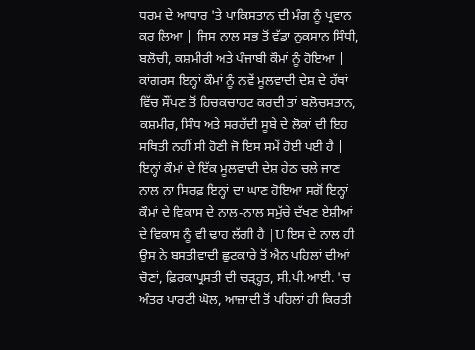ਧਰਮ ਦੇ ਆਧਾਰ 'ਤੇ ਪਾਕਿਸਤਾਨ ਦੀ ਮੰਗ ਨੂੰ ਪ੍ਰਵਾਨ ਕਰ ਲਿਆ | ਜਿਸ ਨਾਲ ਸਭ ਤੋਂ ਵੱਡਾ ਨੁਕਸਾਨ ਸਿੰਧੀ, ਬਲੋਚੀ, ਕਸ਼ਮੀਰੀ ਅਤੇ ਪੰਜਾਬੀ ਕੌਮਾਂ ਨੂੰ ਹੋਇਆ | ਕਾਂਗਰਸ ਇਨ੍ਹਾਂ ਕੌਮਾਂ ਨੂੰ ਨਵੇਂ ਮੂਲਵਾਦੀ ਦੇਸ਼ ਦੇ ਹੱਥਾਂ ਵਿੱਚ ਸੌਂਪਣ ਤੋਂ ਹਿਚਕਚਾਹਟ ਕਰਦੀ ਤਾਂ ਬਲੋਚਸਤਾਨ, ਕਸ਼ਮੀਰ, ਸਿੰਧ ਅਤੇ ਸਰਹੱਦੀ ਸੂਬੇ ਦੇ ਲੋਕਾਂ ਦੀ ਇਹ ਸਥਿਤੀ ਨਹੀਂ ਸੀ ਹੋਣੀ ਜੋ ਇਸ ਸਮੇਂ ਹੋਈ ਪਈ ਹੈ | ਇਨ੍ਹਾਂ ਕੌਮਾਂ ਦੇ ਇੱਕ ਮੂਲਵਾਦੀ ਦੇਸ਼ ਹੇਠ ਚਲੇ ਜਾਣ ਨਾਲ ਨਾ ਸਿਰਫ਼ ਇਨ੍ਹਾਂ ਦਾ ਘਾਣ ਹੋਇਆ ਸਗੋਂ ਇਨ੍ਹਾਂ ਕੌਮਾਂ ਦੇ ਵਿਕਾਸ ਦੇ ਨਾਲ-ਨਾਲ ਸਮੁੱਚੇ ਦੱਖਣ ਏਸ਼ੀਆਂ ਦੇ ਵਿਕਾਸ ਨੂੰ ਵੀ ਢਾਹ ਲੱਗੀ ਹੈ |U ਇਸ ਦੇ ਨਾਲ ਹੀ ਉਸ ਨੇ ਬਸਤੀਵਾਦੀ ਛੁਟਕਾਰੇ ਤੋਂ ਐਨ ਪਹਿਲਾਂ ਦੀਆਂ ਚੋਣਾਂ, ਫ਼ਿਰਕਾਪ੍ਰਸਤੀ ਦੀ ਚੜ੍ਹ੍ਹਤ, ਸੀ.ਪੀ.ਆਈ. 'ਚ ਅੰਤਰ ਪਾਰਟੀ ਘੋਲ, ਆਜ਼ਾਦੀ ਤੋਂ ਪਹਿਲਾਂ ਹੀ ਕਿਰਤੀ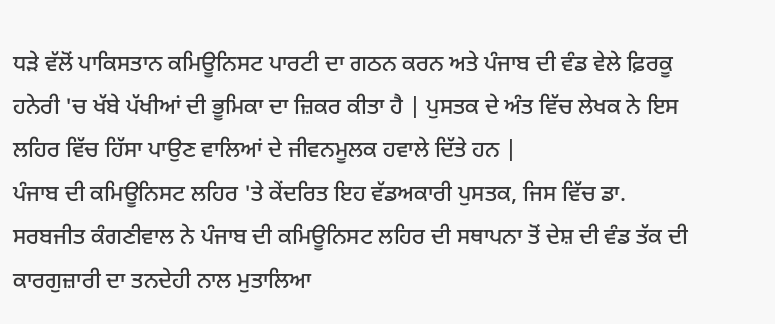ਧੜੇ ਵੱਲੋਂ ਪਾਕਿਸਤਾਨ ਕਮਿਊਨਿਸਟ ਪਾਰਟੀ ਦਾ ਗਠਨ ਕਰਨ ਅਤੇ ਪੰਜਾਬ ਦੀ ਵੰਡ ਵੇਲੇ ਫ਼ਿਰਕੂ ਹਨੇਰੀ 'ਚ ਖੱਬੇ ਪੱਖੀਆਂ ਦੀ ਭੂਮਿਕਾ ਦਾ ਜ਼ਿਕਰ ਕੀਤਾ ਹੈ | ਪੁਸਤਕ ਦੇ ਅੰਤ ਵਿੱਚ ਲੇਖਕ ਨੇ ਇਸ ਲਹਿਰ ਵਿੱਚ ਹਿੱਸਾ ਪਾਉਣ ਵਾਲਿਆਂ ਦੇ ਜੀਵਨਮੂਲਕ ਹਵਾਲੇ ਦਿੱਤੇ ਹਨ |
ਪੰਜਾਬ ਦੀ ਕਮਿਊਨਿਸਟ ਲਹਿਰ 'ਤੇ ਕੇਂਦਰਿਤ ਇਹ ਵੱਡਅਕਾਰੀ ਪੁਸਤਕ, ਜਿਸ ਵਿੱਚ ਡਾ. ਸਰਬਜੀਤ ਕੰਗਣੀਵਾਲ ਨੇ ਪੰਜਾਬ ਦੀ ਕਮਿਊਨਿਸਟ ਲਹਿਰ ਦੀ ਸਥਾਪਨਾ ਤੋਂ ਦੇਸ਼ ਦੀ ਵੰਡ ਤੱਕ ਦੀ ਕਾਰਗੁਜ਼ਾਰੀ ਦਾ ਤਨਦੇਹੀ ਨਾਲ ਮੁਤਾਲਿਆ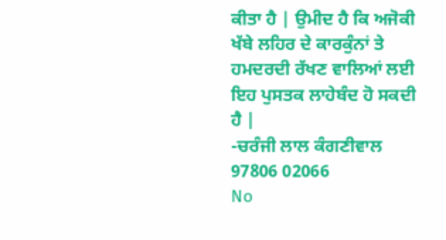ਕੀਤਾ ਹੈ | ਉਮੀਦ ਹੈ ਕਿ ਅਜੋਕੀ ਖੱਬੇ ਲਹਿਰ ਦੇ ਕਾਰਕੁੰਨਾਂ ਤੇ ਹਮਦਰਦੀ ਰੱਖਣ ਵਾਲਿਆਂ ਲਈ ਇਹ ਪੁਸਤਕ ਲਾਹੇਬੰਦ ਹੋ ਸਕਦੀ ਹੈ |
-ਚਰੰਜੀ ਲਾਲ ਕੰਗਣੀਵਾਲ
97806 02066
No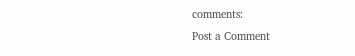comments:
Post a Comment